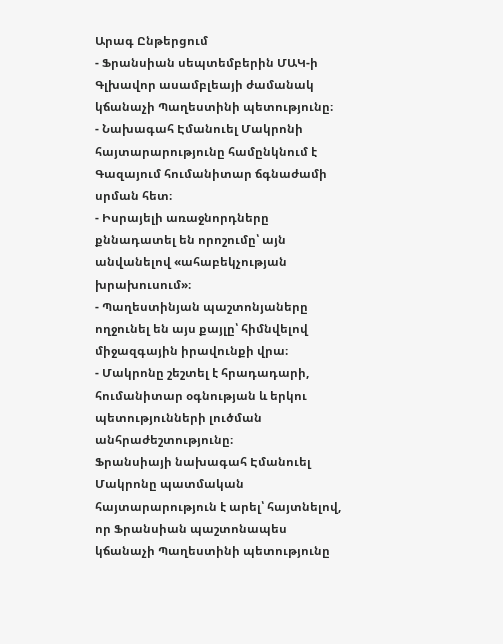Արագ Ընթերցում
- Ֆրանսիան սեպտեմբերին ՄԱԿ-ի Գլխավոր ասամբլեայի ժամանակ կճանաչի Պաղեստինի պետությունը։
- Նախագահ Էմանուել Մակրոնի հայտարարությունը համընկնում է Գազայում հումանիտար ճգնաժամի սրման հետ։
- Իսրայելի առաջնորդները քննադատել են որոշումը՝ այն անվանելով «ահաբեկչության խրախուսում»։
- Պաղեստինյան պաշտոնյաները ողջունել են այս քայլը՝ հիմնվելով միջազգային իրավունքի վրա։
- Մակրոնը շեշտել է հրադադարի, հումանիտար օգնության և երկու պետությունների լուծման անհրաժեշտությունը։
Ֆրանսիայի նախագահ Էմանուել Մակրոնը պատմական հայտարարություն է արել՝ հայտնելով, որ Ֆրանսիան պաշտոնապես կճանաչի Պաղեստինի պետությունը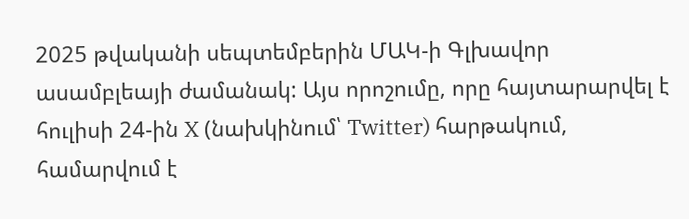2025 թվականի սեպտեմբերին ՄԱԿ-ի Գլխավոր ասամբլեայի ժամանակ: Այս որոշումը, որը հայտարարվել է հուլիսի 24-ին X (նախկինում՝ Twitter) հարթակում, համարվում է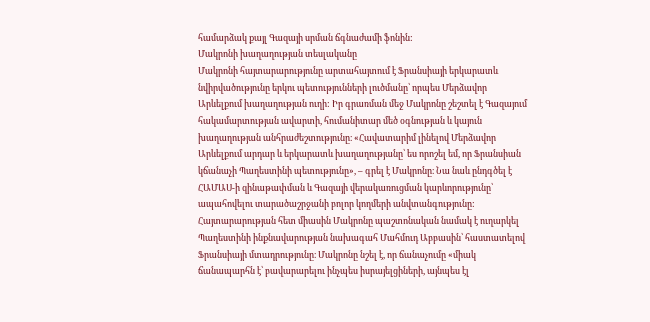համարձակ քայլ Գազայի սրման ճգնաժամի ֆոնին:
Մակրոնի խաղաղության տեսլականը
Մակրոնի հայտարարությունը արտահայտում է Ֆրանսիայի երկարատև նվիրվածությունը երկու պետությունների լուծմանը՝ որպես Մերձավոր Արևելքում խաղաղության ուղի: Իր գրառման մեջ Մակրոնը շեշտել է Գազայում հակամարտության ավարտի, հումանիտար մեծ օգնության և կայուն խաղաղության անհրաժեշտությունը։ «Հավատարիմ լինելով Մերձավոր Արևելքում արդար և երկարատև խաղաղությանը՝ ես որոշել եմ, որ Ֆրանսիան կճանաչի Պաղեստինի պետությունը», – գրել է Մակրոնը։ Նա նաև ընդգծել է ՀԱՄԱՍ-ի զինաթափման և Գազայի վերակառուցման կարևորությունը՝ ապահովելու տարածաշրջանի բոլոր կողմերի անվտանգությունը:
Հայտարարության հետ միասին Մակրոնը պաշտոնական նամակ է ուղարկել Պաղեստինի ինքնավարության նախագահ Մահմուդ Աբբասին՝ հաստատելով Ֆրանսիայի մտադրությունը։ Մակրոնը նշել է, որ ճանաչումը «միակ ճանապարհն է՝ բավարարելու ինչպես իսրայելցիների, այնպես էլ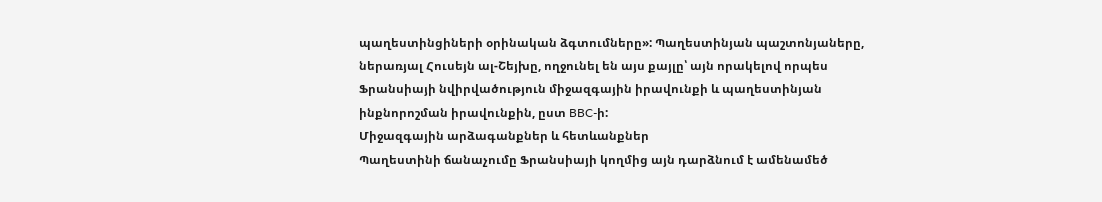պաղեստինցիների օրինական ձգտումները»: Պաղեստինյան պաշտոնյաները, ներառյալ Հուսեյն ալ-Շեյխը, ողջունել են այս քայլը՝ այն որակելով որպես Ֆրանսիայի նվիրվածություն միջազգային իրավունքի և պաղեստինյան ինքնորոշման իրավունքին, ըստ BBC-ի:
Միջազգային արձագանքներ և հետևանքներ
Պաղեստինի ճանաչումը Ֆրանսիայի կողմից այն դարձնում է ամենամեծ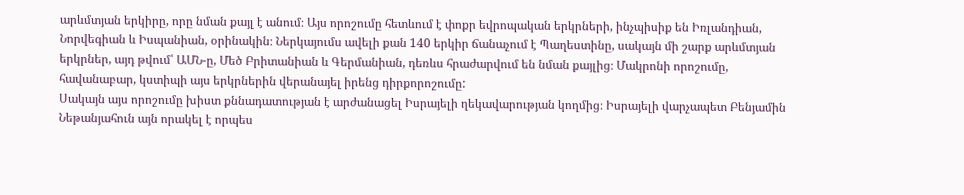արևմտյան երկիրը, որը նման քայլ է անում։ Այս որոշումը հետևում է փոքր եվրոպական երկրների, ինչպիսիք են Իռլանդիան, Նորվեգիան և Իսպանիան, օրինակին։ Ներկայումս ավելի քան 140 երկիր ճանաչում է Պաղեստինը, սակայն մի շարք արևմտյան երկրներ, այդ թվում՝ ԱՄՆ-ը, Մեծ Բրիտանիան և Գերմանիան, դեռևս հրաժարվում են նման քայլից։ Մակրոնի որոշումը, հավանաբար, կստիպի այս երկրներին վերանայել իրենց դիրքորոշումը:
Սակայն այս որոշումը խիստ քննադատության է արժանացել Իսրայելի ղեկավարության կողմից։ Իսրայելի վարչապետ Բենյամին Նեթանյահուն այն որակել է որպես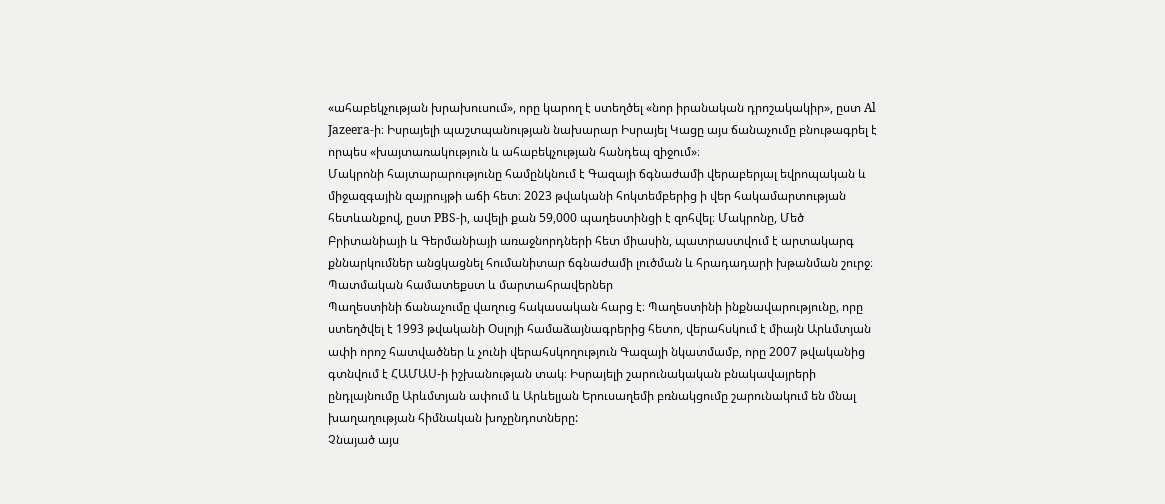«ահաբեկչության խրախուսում», որը կարող է ստեղծել «նոր իրանական դրոշակակիր», ըստ Al Jazeera-ի։ Իսրայելի պաշտպանության նախարար Իսրայել Կացը այս ճանաչումը բնութագրել է որպես «խայտառակություն և ահաբեկչության հանդեպ զիջում»։
Մակրոնի հայտարարությունը համընկնում է Գազայի ճգնաժամի վերաբերյալ եվրոպական և միջազգային զայրույթի աճի հետ։ 2023 թվականի հոկտեմբերից ի վեր հակամարտության հետևանքով, ըստ PBS-ի, ավելի քան 59,000 պաղեստինցի է զոհվել։ Մակրոնը, Մեծ Բրիտանիայի և Գերմանիայի առաջնորդների հետ միասին, պատրաստվում է արտակարգ քննարկումներ անցկացնել հումանիտար ճգնաժամի լուծման և հրադադարի խթանման շուրջ։
Պատմական համատեքստ և մարտահրավերներ
Պաղեստինի ճանաչումը վաղուց հակասական հարց է։ Պաղեստինի ինքնավարությունը, որը ստեղծվել է 1993 թվականի Օսլոյի համաձայնագրերից հետո, վերահսկում է միայն Արևմտյան ափի որոշ հատվածներ և չունի վերահսկողություն Գազայի նկատմամբ, որը 2007 թվականից գտնվում է ՀԱՄԱՍ-ի իշխանության տակ։ Իսրայելի շարունակական բնակավայրերի ընդլայնումը Արևմտյան ափում և Արևելյան Երուսաղեմի բռնակցումը շարունակում են մնալ խաղաղության հիմնական խոչընդոտները:
Չնայած այս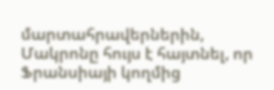մարտահրավերներին, Մակրոնը հույս է հայտնել, որ Ֆրանսիայի կողմից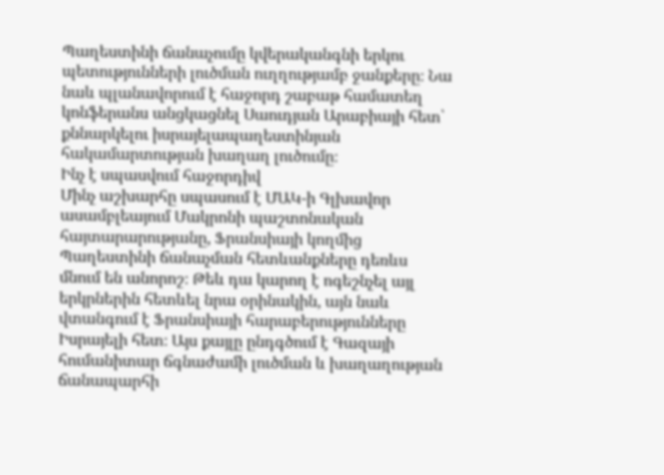Պաղեստինի ճանաչումը կվերականգնի երկու պետությունների լուծման ուղղությամբ ջանքերը։ Նա նաև պլանավորում է հաջորդ շաբաթ համատեղ կոնֆերանս անցկացնել Սաուդյան Արաբիայի հետ՝ քննարկելու իսրայելապաղեստինյան հակամարտության խաղաղ լուծումը։
Ինչ է սպասվում հաջորդիվ
Մինչ աշխարհը սպասում է ՄԱԿ-ի Գլխավոր ասամբլեայում Մակրոնի պաշտոնական հայտարարությանը, Ֆրանսիայի կողմից Պաղեստինի ճանաչման հետևանքները դեռևս մնում են անորոշ։ Թեև դա կարող է ոգեշնչել այլ երկրներին հետևել նրա օրինակին, այն նաև վտանգում է Ֆրանսիայի հարաբերությունները Իսրայելի հետ։ Այս քայլը ընդգծում է Գազայի հումանիտար ճգնաժամի լուծման և խաղաղության ճանապարհի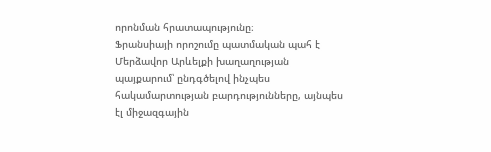որոնման հրատապությունը։
Ֆրանսիայի որոշումը պատմական պահ է Մերձավոր Արևելքի խաղաղության պայքարում՝ ընդգծելով ինչպես հակամարտության բարդությունները, այնպես էլ միջազգային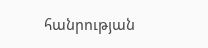հանրության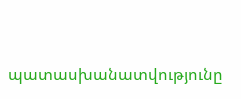պատասխանատվությունը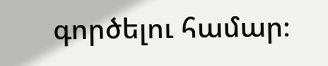գործելու համար։